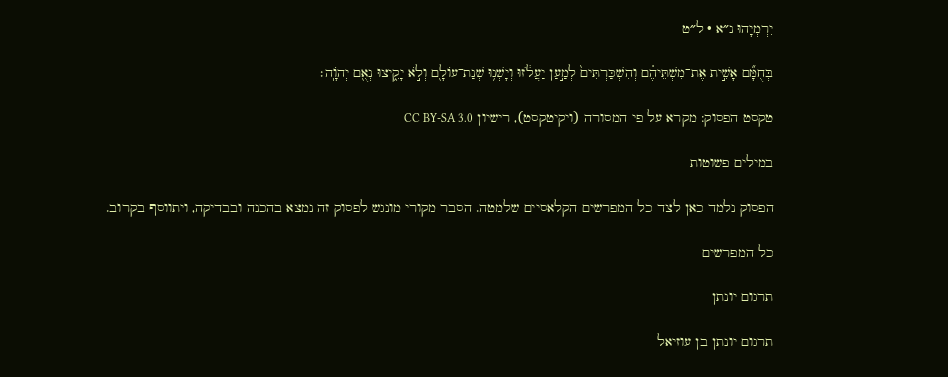יִרְמְיָהוּ נ״א · ל״ט

בְּחֻמָּ֞ם אָשִׁ֣ית אֶת־מִשְׁתֵּיהֶ֗ם וְהִשְׁכַּרְתִּים֙ לְמַ֣עַן יַעֲלֹ֔זוּ וְיָשְׁנ֥וּ שְׁנַת־עוֹלָ֖ם וְלֹ֣א יָקִ֑יצוּ נְאֻ֖ם יְהֹוָֽה׃

טקסט הפסוק: מקרא על פי המסורה (ויקיטקסט), רישיון CC BY-SA 3.0

במילים פשוטות

הפסוק נלמד כאן לצד כל המפרשים הקלאסיים שלמטה. הסבר מקורי מונגש לפסוק זה נמצא בהכנה ובבדיקה, ויתווסף בקרוב.

כל המפרשים

תרגום יונתן

תרגום יונתן בן עוזיאל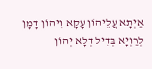אַיְתָא עֲלֵיהוֹן עָקָא וִיהוֹן דָמָן לְרַוְיָא בְּדִיל דְלָא יְהוֹן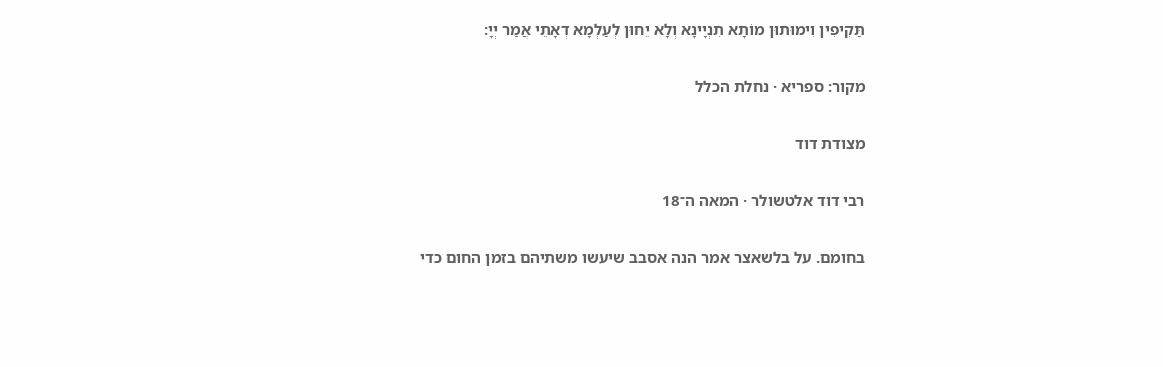תַּקִיפִין וִימוּתוּן מוֹתָא תִנְיָינָא וְלָא יֵחוּן לְעַלְמָא דְאָתֵי אֲמַר יְיָ:

מקור: ספריא · נחלת הכלל

מצודת דוד

רבי דוד אלטשולר · המאה ה־18

בחומם. על בלשאצר אמר הנה אסבב שיעשו משתיהם בזמן החום כדי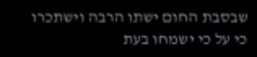שבסבת החום ישתו הרבה וישתכרו כי על כי ישמחו בעת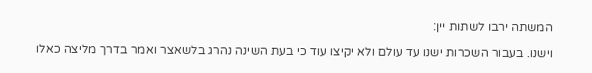המשתה ירבו לשתות יין:

וישנו. בעבור השכרות ישנו עד עולם ולא יקיצו עוד כי בעת השינה נהרג בלשאצר ואמר בדרך מליצה כאלו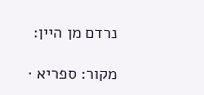נרדם מן היין:

מקור: ספריא ·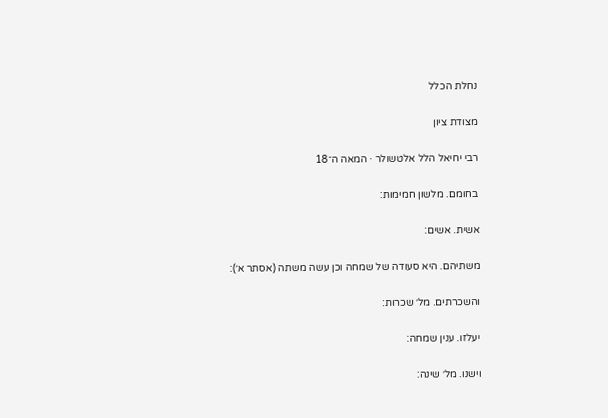נחלת הכלל

מצודת ציון

רבי יחיאל הלל אלטשולר · המאה ה־18

בחומם. מלשון חמימות:

אשית. אשים:

משתיהם. היא סעודה של שמחה וכן עשה משתה (אסתר א׳):

והשכרתים. מל׳ שכרות:

יעלזו. ענין שמחה:

וישנו. מל׳ שינה: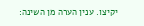יקיצו. ענין הערה מן השינה: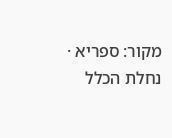מקור: ספריא · נחלת הכלל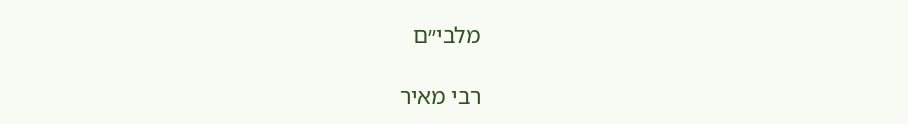מלבי״ם

רבי מאיר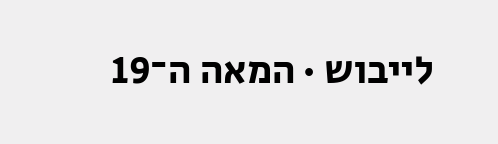לייבוש · המאה ה־19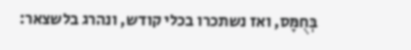בְּחֻמָּס, ואז נשתכרו בכלי קודש, ונהרג בלשצאר: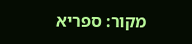מקור: ספריא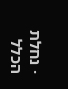· נחלת הכלל